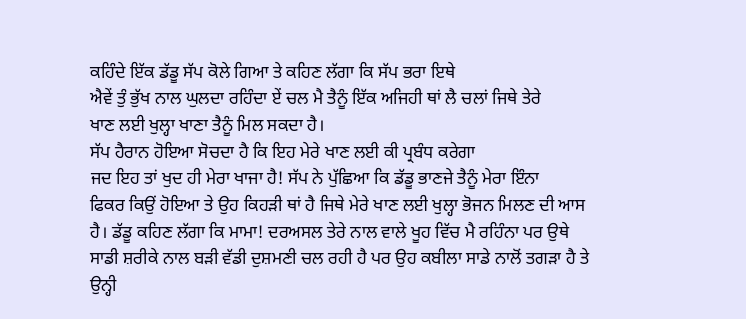ਕਹਿੰਦੇ ਇੱਕ ਡੱਡੂ ਸੱਪ ਕੋਲੇ ਗਿਆ ਤੇ ਕਹਿਣ ਲੱਗਾ ਕਿ ਸੱਪ ਭਰਾ ਇਥੇ
ਐਵੇਂ ਤੁੰ ਭੁੱਖ ਨਾਲ ਘੁਲਦਾ ਰਹਿੰਦਾ ਏਂ ਚਲ ਮੈ ਤੈਨੂੰ ਇੱਕ ਅਜਿਹੀ ਥਾਂ ਲੈ ਚਲਾਂ ਜਿਥੇ ਤੇਰੇ
ਖਾਣ ਲਈ ਖੁਲ੍ਹਾ ਖਾਣਾ ਤੈਨੂੰ ਮਿਲ ਸਕਦਾ ਹੈ।
ਸੱਪ ਹੈਰਾਨ ਹੋਇਆ ਸੋਚਦਾ ਹੈ ਕਿ ਇਹ ਮੇਰੇ ਖਾਣ ਲਈ ਕੀ ਪ੍ਰਬੰਧ ਕਰੇਗਾ
ਜਦ ਇਹ ਤਾਂ ਖੁਦ ਹੀ ਮੇਰਾ ਖਾਜਾ ਹੈ! ਸੱਪ ਨੇ ਪੁੱਛਿਆ ਕਿ ਡੱਡੂ ਭਾਣਜੇ ਤੈਨੂੰ ਮੇਰਾ ਇੰਨਾ
ਫਿਕਰ ਕਿਉਂ ਹੋਇਆ ਤੇ ਉਹ ਕਿਹੜੀ ਥਾਂ ਹੈ ਜਿਥੇ ਮੇਰੇ ਖਾਣ ਲਈ ਖੁਲ੍ਹਾ ਭੋਜਨ ਮਿਲਣ ਦੀ ਆਸ
ਹੈ। ਡੱਡੂ ਕਹਿਣ ਲੱਗਾ ਕਿ ਮਾਮਾ! ਦਰਅਸਲ ਤੇਰੇ ਨਾਲ ਵਾਲੇ ਖੂਹ ਵਿੱਚ ਮੈ ਰਹਿੰਨਾ ਪਰ ਉਥੇ
ਸਾਡੀ ਸ਼ਰੀਕੇ ਨਾਲ ਬੜੀ ਵੱਡੀ ਦੁਸ਼ਮਣੀ ਚਲ ਰਹੀ ਹੈ ਪਰ ਉਹ ਕਬੀਲਾ ਸਾਡੇ ਨਾਲੋਂ ਤਗੜਾ ਹੈ ਤੇ
ਉਨ੍ਹੀ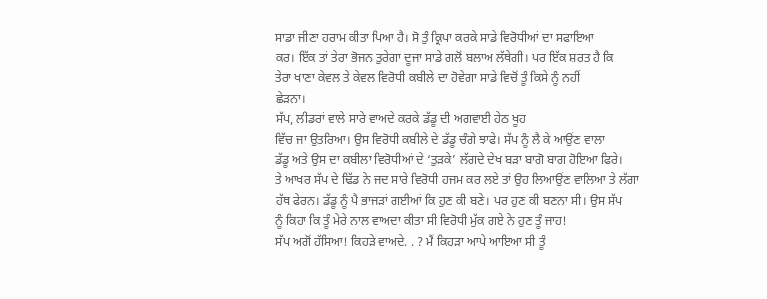ਸਾਡਾ ਜੀਣਾ ਹਰਾਮ ਕੀਤਾ ਪਿਆ ਹੈ। ਸੋ ਤੁੰ ਕ੍ਰਿਪਾ ਕਰਕੇ ਸਾਡੇ ਵਿਰੋਧੀਆਂ ਦਾ ਸਫਾਇਆ
ਕਰ। ਇੱਕ ਤਾਂ ਤੇਰਾ ਭੋਜਨ ਤੁਰੇਗਾ ਦੂਜਾ ਸਾਡੇ ਗਲੋਂ ਬਲਾਅ ਲੱਥੇਗੀ। ਪਰ ਇੱਕ ਸ਼ਰਤ ਹੈ ਕਿ
ਤੇਰਾ ਖਾਣਾ ਕੇਵਲ ਤੇ ਕੇਵਲ ਵਿਰੋਧੀ ਕਬੀਲੇ ਦਾ ਹੋਵੇਗਾ ਸਾਡੇ ਵਿਚੋਂ ਤੂੰ ਕਿਸੇ ਨੂੰ ਨਹੀਂ
ਛੇੜਨਾ।
ਸੱਪ, ਲੀਡਰਾਂ ਵਾਲੇ ਸਾਰੇ ਵਾਅਦੇ ਕਰਕੇ ਡੱਡੂ ਦੀ ਅਗਵਾਈ ਹੇਠ ਖੂਹ
ਵਿੱਚ ਜਾ ਉਤਰਿਆ। ਉਸ ਵਿਰੋਧੀ ਕਬੀਲੇ ਦੇ ਡੱਡੂ ਚੰਗੇ ਝਾਫੇ। ਸੱਪ ਨੂੰ ਲੈ ਕੇ ਆਉਂਣ ਵਾਲਾ
ਡੱਡੂ ਅਤੇ ਉਸ ਦਾ ਕਬੀਲਾ ਵਿਰੋਧੀਆਂ ਦੇ ‘ਤੁੜਕੇ’ ਲੱਗਦੇ ਦੇਖ ਬੜਾ ਬਾਗੋ ਬਾਗ ਹੋਇਆ ਫਿਰੇ।
ਤੇ ਆਖਰ ਸੱਪ ਦੇ ਢਿੱਡ ਨੇ ਜਦ ਸਾਰੇ ਵਿਰੋਧੀ ਹਜਮ ਕਰ ਲਏ ਤਾਂ ਉਹ ਲਿਆਉਂਣ ਵਾਲਿਆ ਤੇ ਲੱਗਾ
ਹੱਥ ਫੇਰਨ। ਡੱਡੂ ਨੂੰ ਪੈ ਭਾਜੜਾਂ ਗਈਆਂ ਕਿ ਹੁਣ ਕੀ ਬਣੇ। ਪਰ ਹੁਣ ਕੀ ਬਣਨਾ ਸੀ। ਉਸ ਸੱਪ
ਨੂੰ ਕਿਹਾ ਕਿ ਤੂੰ ਮੇਰੇ ਨਾਲ ਵਾਅਦਾ ਕੀਤਾ ਸੀ ਵਿਰੋਧੀ ਮੁੱਕ ਗਏ ਨੇ ਹੁਣ ਤੂੰ ਜਾਹ!
ਸੱਪ ਅਗੋਂ ਹੱਸਿਆ! ਕਿਹੜੇ ਵਾਅਦੇ. . ? ਮੈਂ ਕਿਹੜਾ ਆਪੇ ਆਇਆ ਸੀ ਤੂੰ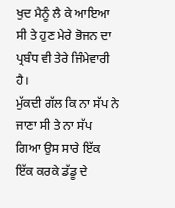ਖੁਦ ਮੈਨੂੰ ਲੈ ਕੇ ਆਇਆ ਸੀ ਤੇ ਹੁਣ ਮੇਰੇ ਭੋਜਨ ਦਾ ਪ੍ਰਬੰਧ ਵੀ ਤੇਰੇ ਜਿੰਮੇਵਾਰੀ ਹੈ।
ਮੁੱਕਦੀ ਗੱਲ ਕਿ ਨਾ ਸੱਪ ਨੇ ਜਾਣਾ ਸੀ ਤੇ ਨਾ ਸੱਪ ਗਿਆ ਉਸ ਸਾਰੇ ਇੱਕ ਇੱਕ ਕਰਕੇ ਡੱਡੂ ਦੇ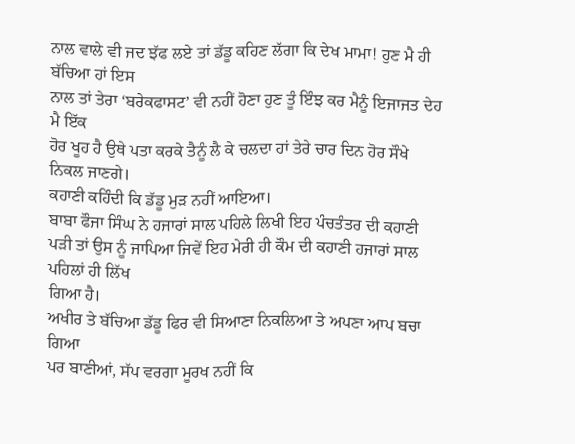ਨਾਲ ਵਾਲੇ ਵੀ ਜਦ ਝੱਫ ਲਏ ਤਾਂ ਡੱਡੂ ਕਹਿਣ ਲੱਗਾ ਕਿ ਦੇਖ ਮਾਮਾ! ਹੁਣ ਮੈ ਹੀ ਬੱਚਿਆ ਹਾਂ ਇਸ
ਨਾਲ ਤਾਂ ਤੇਰਾ ‘ਬਰੇਕਫਾਸਟ’ ਵੀ ਨਹੀਂ ਹੋਣਾ ਹੁਣ ਤੂੰ ਇੰਝ ਕਰ ਮੈਨੂੰ ਇਜਾਜਤ ਦੇਹ ਮੈ ਇੱਕ
ਹੋਰ ਖੂਹ ਹੈ ਉਥੇ ਪਤਾ ਕਰਕੇ ਤੈਨੂੰ ਲੈ ਕੇ ਚਲਦਾ ਹਾਂ ਤੇਰੇ ਚਾਰ ਦਿਨ ਹੋਰ ਸੌਖੇ ਨਿਕਲ ਜਾਣਗੇ।
ਕਹਾਣੀ ਕਹਿੰਦੀ ਕਿ ਡੱਡੂ ਮੁੜ ਨਹੀਂ ਆਇਆ।
ਬਾਬਾ ਫੌਜਾ ਸਿੰਘ ਨੇ ਹਜਾਰਾਂ ਸਾਲ ਪਹਿਲੇ ਲਿਖੀ ਇਹ ਪੰਚਤੰਤਰ ਦੀ ਕਹਾਣੀ
ਪੜੀ ਤਾਂ ਉਸ ਨੂੰ ਜਾਪਿਆ ਜਿਵੇਂ ਇਹ ਮੇਰੀ ਹੀ ਕੌਮ ਦੀ ਕਹਾਣੀ ਹਜਾਰਾਂ ਸਾਲ ਪਹਿਲਾਂ ਹੀ ਲਿੱਖ
ਗਿਆ ਹੈ।
ਅਖੀਰ ਤੇ ਬੱਚਿਆ ਡੱਡੂ ਫਿਰ ਵੀ ਸਿਆਣਾ ਨਿਕਲਿਆ ਤੇ ਅਪਣਾ ਆਪ ਬਚਾ ਗਿਆ
ਪਰ ਬਾਣੀਆਂ, ਸੱਪ ਵਰਗਾ ਮੂਰਖ ਨਹੀਂ ਕਿ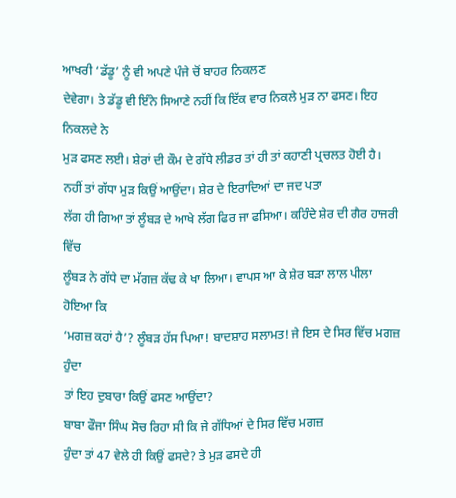ਆਖਰੀ ‘ਡੱਡੂ’ ਨੂੰ ਵੀ ਅਪਣੇ ਪੰਜੇ ਚੋਂ ਬਾਹਰ ਨਿਕਲਣ
ਦੇਵੇਗਾ। ਤੇ ਡੱਡੂ ਵੀ ਇੰਨੇ ਸਿਆਣੇ ਨਹੀਂ ਕਿ ਇੱਕ ਵਾਰ ਨਿਕਲੇ ਮੁੜ ਨਾ ਫਸਣ। ਇਹ ਨਿਕਲਦੇ ਨੇ
ਮੁੜ ਫਸਣ ਲਈ। ਸ਼ੇਰਾਂ ਦੀ ਕੌਮ ਦੇ ਗੱਧੇ ਲੀਡਰ ਤਾਂ ਹੀ ਤਾਂ ਕਹਾਣੀ ਪ੍ਰਚਲਤ ਹੋਈ ਹੈ।
ਨਹੀਂ ਤਾਂ ਗੱਧਾ ਮੁੜ ਕਿਉਂ ਆਉਂਦਾ। ਸ਼ੇਰ ਦੇ ਇਰਾਦਿਆਂ ਦਾ ਜਦ ਪਤਾ
ਲੱਗ ਹੀ ਗਿਆ ਤਾਂ ਲੂੰਬੜ ਦੇ ਆਖੇ ਲੱਗ ਫਿਰ ਜਾ ਫਸਿਆ। ਕਹਿੰਦੇ ਸ਼ੇਰ ਦੀ ਗੈਰ ਹਾਜਰੀ ਵਿੱਚ
ਲੂੰਬੜ ਨੇ ਗੱਧੇ ਦਾ ਮੱਗਜ਼ ਕੱਢ ਕੇ ਖਾ ਲਿਆ। ਵਾਪਸ ਆ ਕੇ ਸ਼ੇਰ ਬੜਾ ਲਾਲ ਪੀਲਾ ਹੋਇਆ ਕਿ
‘ਮਗਜ਼ ਕਹਾਂ ਹੈ’? ਲੂੰਬੜ ਹੱਸ ਪਿਆ! ਬਾਦਸ਼ਾਹ ਸਲਾਮਤ! ਜੇ ਇਸ ਦੇ ਸਿਰ ਵਿੱਚ ਮਗਜ਼ ਹੁੰਦਾ
ਤਾਂ ਇਹ ਦੁਬਾਰਾ ਕਿਉਂ ਫਸਣ ਆਉਂਦਾ?
ਬਾਬਾ ਫੌਜਾ ਸਿੰਘ ਸੋਚ ਰਿਹਾ ਸੀ ਕਿ ਜੇ ਗੱਧਿਆਂ ਦੇ ਸਿਰ ਵਿੱਚ ਮਗਜ਼
ਹੁੰਦਾ ਤਾਂ 47 ਵੇਲੇ ਹੀ ਕਿਉਂ ਫਸਦੇ? ਤੇ ਮੁੜ ਫਸਦੇ ਹੀ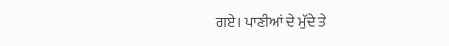ਗਏ। ਪਾਣੀਆਂ ਦੇ ਮੁੱਦੇ ਤੇ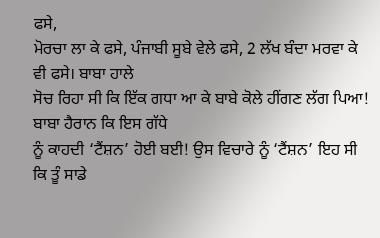ਫਸੇ,
ਮੋਰਚਾ ਲਾ ਕੇ ਫਸੇ, ਪੰਜਾਬੀ ਸੂਬੇ ਵੇਲੇ ਫਸੇ, 2 ਲੱਖ ਬੰਦਾ ਮਰਵਾ ਕੇ ਵੀ ਫਸੇ। ਬਾਬਾ ਹਾਲੇ
ਸੋਚ ਰਿਹਾ ਸੀ ਕਿ ਇੱਕ ਗਧਾ ਆ ਕੇ ਬਾਬੇ ਕੋਲੇ ਹੀਂਗਣ ਲੱਗ ਪਿਆ! ਬਾਬਾ ਹੈਰਾਨ ਕਿ ਇਸ ਗੱਧੇ
ਨੂੰ ਕਾਹਦੀ ‘ਟੈਂਸ਼ਨ’ ਹੋਈ ਬਈ! ਉਸ ਵਿਚਾਰੇ ਨੂੰ ‘ਟੈਂਸ਼ਨ’ ਇਹ ਸੀ ਕਿ ਤੂੰ ਸਾਡੇ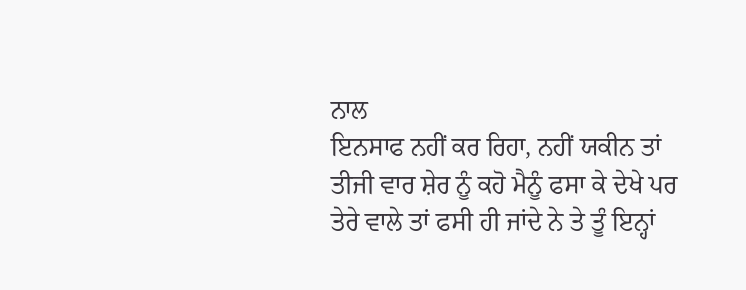ਨਾਲ
ਇਨਸਾਫ ਨਹੀਂ ਕਰ ਰਿਹਾ, ਨਹੀਂ ਯਕੀਨ ਤਾਂ ਤੀਜੀ ਵਾਰ ਸ਼ੇਰ ਨੂੰ ਕਹੋ ਮੈਨੂੰ ਫਸਾ ਕੇ ਦੇਖੇ ਪਰ
ਤੇਰੇ ਵਾਲੇ ਤਾਂ ਫਸੀ ਹੀ ਜਾਂਦੇ ਨੇ ਤੇ ਤੂੰ ਇਨ੍ਹਾਂ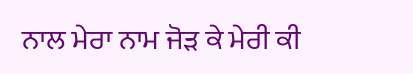ਨਾਲ ਮੇਰਾ ਨਾਮ ਜੋੜ ਕੇ ਮੇਰੀ ਕੀ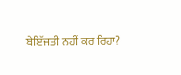ਬੇਇੱਜਤੀ ਨਹੀਂ ਕਰ ਰਿਹਾ?